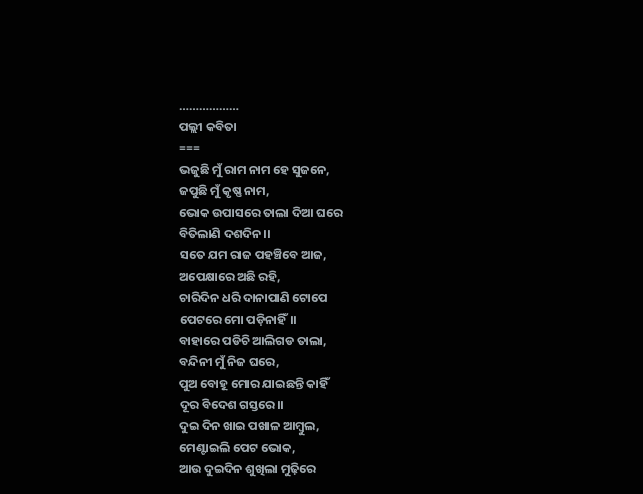………………
ପଲ୍ଲୀ କବିତା
===
ଭଜୁଛି ମୁଁ ରାମ ନାମ ହେ ସୁଜନେ,
ଜପୁଛି ମୁଁ କୃଷ୍ଣ ନାମ,
ଭୋକ ଉପାସରେ ତାଲା ଦିଆ ଘରେ
ବିତିଲାଣି ଦଶଦିନ।।
ସତେ ଯମ ରାଜ ପହଞ୍ଚିବେ ଆଜ,
ଅପେକ୍ଷାରେ ଅଛି ରହି,
ଚାରିଦିନ ଧରି ଦାନାପାଣି ଟୋପେ
ପେଟରେ ମୋ ପଡ଼ିନାହିଁ।।
ବାହାରେ ପଡିଚି ଆଲିଗଡ ତାଲା,
ବନ୍ଦିନୀ ମୁଁ ନିଜ ଘରେ,
ପୁଅ ବୋହୂ ମୋର ଯାଇଛନ୍ତି କାହିଁ
ଦୂର ବିଦେଶ ଗସ୍ତରେ।।
ଦୁଇ ଦିନ ଖାଇ ପଖାଳ ଆମ୍ବୁଲ,
ମେଣ୍ଟାଇଲି ପେଟ ଭୋକ,
ଆଉ ଦୁଇଦିନ ଶୁଖିଲା ମୁଢ଼ିରେ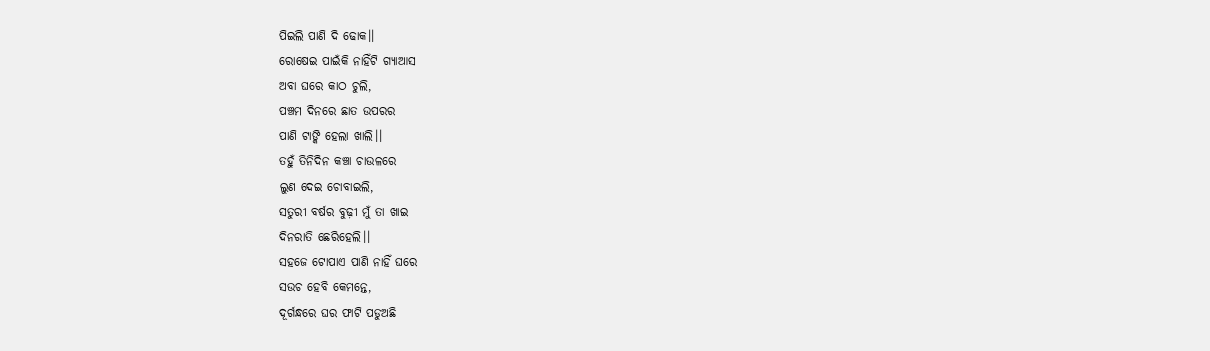ପିଇଲି ପାଣି ଦି ଢୋକ।।
ରୋଷେଇ ପାଇଁକି ନାହିଁଟି ଗ୍ୟାଆସ
ଅବା ଘରେ କାଠ ଚୁଲି,
ପଞ୍ଚମ ଦିନରେ ଛାତ ଉପରର
ପାଣି ଟାଙ୍କି ହେଲା ଖାଲି।।
ତହୁଁ ତିନିଦିନ କଞ୍ଚା ଚାଉଳରେ
ଲୁଣ ଦେଇ ଚୋବାଇଲି,
ସତୁରୀ ବର୍ଷର ବୁଢ଼ୀ ମୁଁ ତା ଖାଇ
ଦିନରାତି ଛେରିହେଲି।।
ସହଜେ ଟୋପାଏ ପାଣି ନାହିଁ ଘରେ
ସଉଚ ହେବି କେମନ୍ତେ,
ଦୂର୍ଗନ୍ଧରେ ଘର ଫାଟି ପଡୁଅଛି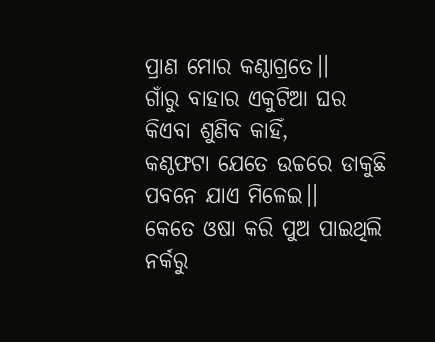ପ୍ରାଣ ମୋର କଣ୍ଠାଗ୍ରତେ।।
ଗାଁରୁ ବାହାର ଏକୁଟିଆ ଘର
କିଏବା ଶୁଣିବ କାହିଁ,
କଣ୍ଠଫଟା ଯେତେ ଉଚ୍ଚରେ ଡାକୁଛି
ପବନେ ଯାଏ ମିଳେଇ।।
କେତେ ଓଷା କରି ପୁଅ ପାଇଥିଲି
ନର୍କରୁ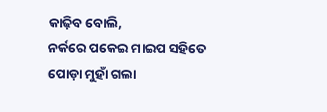କାଢ଼ିବ ବୋଲି,
ନର୍କରେ ପକେଇ ମାଇପ ସହିତେ
ପୋଡ଼ା ମୁହାଁ ଗଲା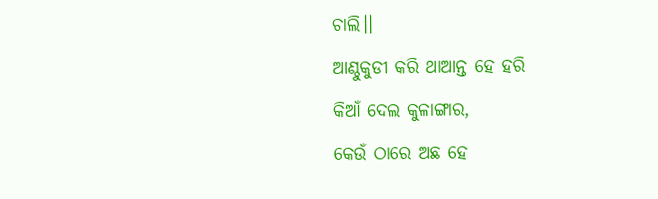ଚାଲି।।
ଆଣ୍ଠୁକୁଡୀ କରି ଥାଆନ୍ତ ହେ ହରି
କିଆଁ ଦେଲ କୁଳାଙ୍ଗାର,
କେଉଁ ଠାରେ ଅଛ ହେ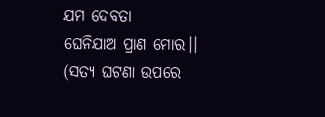ଯମ ଦେବତା
ଘେନିଯାଅ ପ୍ରାଣ ମୋର।।
(ସତ୍ୟ ଘଟଣା ଉପରେ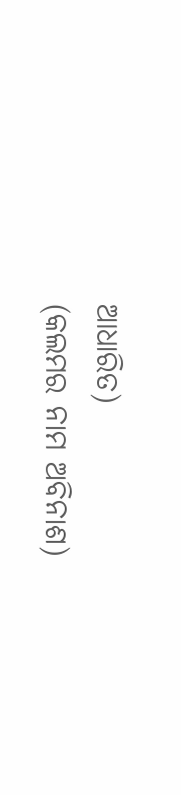ଆଧାରିତ)
(କଲମର ନାମ ଅବିନାଶ)